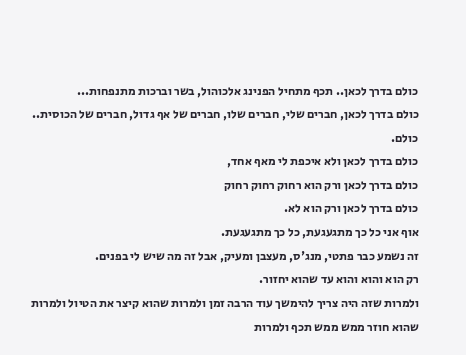כולם בדרך לכאן.. תכף מתחיל הפנינג אלכוהול, בשר וברכות מתנפחות...
כולם בדרך לכאן, חברים שלי, חברים שלו, חברים של אף גדול, חברים של הכוסית.. כולם.
כולם בדרך לכאן ולא איכפת לי מאף אחד,
כולם בדרך לכאן ורק הוא רחוק רחוק רחוק
כולם בדרך לכאן ורק הוא לא.
אוף אני כל כך מתגעגעת, כל כך מתגעגעת.
זה נשמע כבר פתטי, מנג'ס, מעצבן ומעיק, אבל זה מה שיש לי בפנים.
רק הוא והוא והוא עד שהוא יחזור.
ולמרות שזה היה צריך להימשך עוד הרבה זמן ולמרות שהוא קיצר את הטיול ולמרות שהוא חוזר ממש ממש תכף ולמרות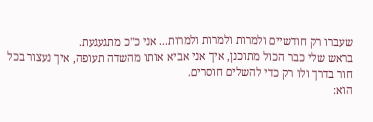שעברו רק חודשיים ולמרות ולמרות ולמרות... אני כ"כ מתגעגעת.
בראש שלי כבר הכול מתוכנן, איך אני אביא אותו מהשדה תעופה, איך נעצור בכל חור בדרך ולו רק כדי להשלים חוסרים.
הוא: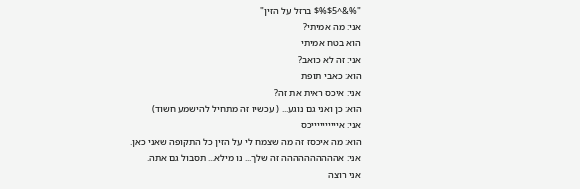"%&^$%$5 ברזל על הזין"
אני: מה אמיתי?
הוא בטח אמיתי
אני: זה לא כואב?
הוא: כאבי תופת
אני: איכס ראית את זה?
הוא: כן ואני גם נוגע... ( עכשיו זה מתחיל להישמע חשוד)
אני: אייייייייייכס
הוא: מה איכסז זה מה שצמח לי על הזין כל התקופה שאני כאן.
אני: אהההההההההה זה שלך... נו מילא... תסבול גם אתה.
אני רוצה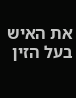את האיש בעל הזין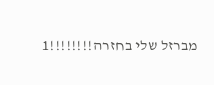מברזל שלי בחזרה!!!!!!!!1